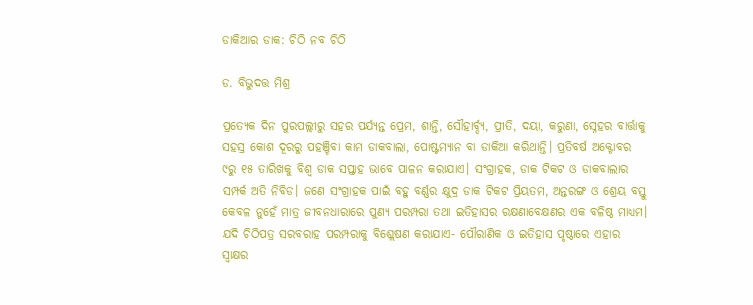ଡାକିଆର ଡାକ: ଚିଠି ନବ ଚିଠି

ଡ. ବିଭୁଦତ୍ତ ମିଶ୍ର

ପ୍ରତ୍ୟେକ ଦିନ ପୁରପଲ୍ଲୀରୁ ସହର ପର୍ଯ୍ୟନ୍ତ ପ୍ରେମ, ଶାନ୍ତି, ସୌହାର୍ବ୍ଦ୍ୟ, ପ୍ରୀତି, ଦୟା, କରୁଣା, ସ୍ନେହର ବାର୍ତ୍ତାକୁ ସହସ୍ର କୋଶ ଦୂରରୁ ପହଞ୍ଚିବା କାମ ଡାକବାଲା, ପୋଷ୍ଟମ୍ୟାନ ବା ଡାକିଆ କରିଥାନ୍ତି। ପ୍ରତିବର୍ଷ ଅକ୍ଟୋବର ୯ରୁ ୧୫ ତାରିଖକୁ ବିଶ୍ୱ ଡାକ ସପ୍ତାହ ଭାବେ ପାଳନ କରାଯାଏ। ସଂଗ୍ରାହକ, ଡାକ ଟିକଟ ଓ ଡାକବାଲାର ସମ୍ପର୍କ ଅତି ନିବିଡ। ଜଣେ ସଂଗ୍ରାହକ ପାଇଁ ବହୁ ବର୍ଣ୍ଣର କ୍ଷୁଦ୍ର ଡାକ ଟିକଟ ପ୍ରିୟତମ, ଅନ୍ତରଙ୍ଗ ଓ ଶ୍ରେୟ ବସ୍ତୁ କେବଳ ନୁହେଁ ମାତ୍ର ଜୀବନଧାରାରେ ପୁଣ୍ୟ ପରମ୍ପରା ତଥା ଇତିହାସର ରକ୍ଷଣାବେକ୍ଷଣର ଏକ ବଳିଷ୍ଠ ମାଧ୍ୟମ।
ଯଦି ଚିଠିପତ୍ର ସରବରାହ ପରମ୍ପରାକୁ ବିଶ୍ଲେଷଣ କରାଯାଏ- ପୌରାଣିକ ଓ ଇତିହାସ ପୃଷ୍ଠାରେ ଏହାର ସ୍ବାକ୍ଷର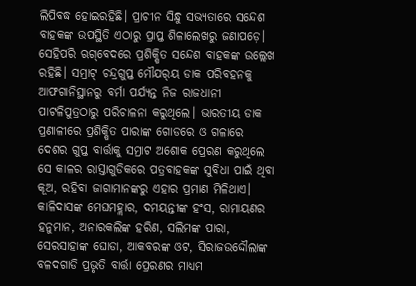ଲିପିବଦ୍ଧ ହୋଇରହିଛି। ପ୍ରାଚୀନ ସିନ୍ଧୁ ସଭ୍ୟତାରେ ସନ୍ଦେଶ ବାହକଙ୍କ ଉପସ୍ଥିତି ଏଠାରୁ ପ୍ରାପ୍ତ ଶିଳାଲେଖରୁ ଜଣାପଡ଼େ। ସେହିପରି ଋଗ୍‌ବେଦରେ ପ୍ରଶିକ୍ଷିତ ସନ୍ଦେଶ ବାହକଙ୍କ ଉଲ୍ଲେଖ ରହିଛି। ସମ୍ରାଟ୍‌ ଚନ୍ଦ୍ରଗୁପ୍ତ ମୌଯର୍‌ୟ ଡାକ ପରିବହନକୁ ଆଫଗାନିସ୍ଥାନରୁ ବର୍ମା ପର୍ଯ୍ୟନ୍ତ ନିଜ ରାଜଧାନୀ ପାଟଳିପୁତ୍ରଠାରୁ ପରିଚାଳନା କରୁଥିଲେ। ଭାରତୀୟ ଡାକ ପ୍ରଣାଳୀରେ ପ୍ରଶିକ୍ଷିତ ପାରାଙ୍କ ଗୋଡରେ ଓ ଗଳାରେ ଦେଶର ଗୁପ୍ତ ବାର୍ତ୍ତାକୁ ସମ୍ରାଟ ଅଶୋକ ପ୍ରେରଣ କରୁଥିଲେ ସେ କାଳର ରାସ୍ତାଗୁଡିକରେ ପତ୍ରବାହକଙ୍କ ସୁବିଧା ପାଇଁ ଥିବା କୂଅ, ରହିବା ଜାଗାମାନଙ୍କରୁ ଏହାର ପ୍ରମାଣ ମିଳିଥାଏ। କାଳିଦାସଙ୍କ ମେଘମହ୍ଲାର, ଦମୟନ୍ତୀଙ୍କ ହଂସ, ରାମାୟଣର ହନୁମାନ, ଅନାରକଲିଙ୍କ ହରିଣ, ସଲିମଙ୍କ ପାରା, ସେରସାହାଙ୍କ ଘୋଡା, ଆକବରଙ୍କ ଓଟ, ସିରାଜଉଦ୍ଦୌଲାଙ୍କ ବଳଦଗାଡି ପ୍ରଭୃତି ବାର୍ତ୍ତା ପ୍ରେରଣର ମାଧ୍ୟମ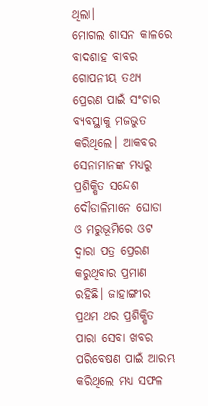ଥିଲା।
ମୋଗଲ ଶାସନ କାଳରେ ବାଦଶାହ ବାବର ଗୋପନୀୟ ତଥ୍ୟ ପ୍ରେରଣ ପାଇଁ ସଂଚାର ବ୍ୟବସ୍ଥାକୁ ମଜଭୁତ କରିଥିଲେ। ଆକବର ସେନାମାନଙ୍କ ମଧ୍ୟରୁ ପ୍ରଶିକ୍ଷିତ ସନ୍ଦେଶ ଦୌଡାଳିମାନେ ଘୋଡା ଓ ମରୁଭୂମିରେ ଓଟ ଦ୍ୱାରା ପତ୍ର ପ୍ରେରଣ କରୁଥିବାର ପ୍ରମାଣ ରହିଛି। ଜାହାଙ୍ଗୀର ପ୍ରଥମ ଥର ପ୍ରଶିକ୍ଷିତ ପାରା ସେବା ଖବର ପରିବେଷଣ ପାଇଁ ଆରମ୍ଭ କରିଥିଲେ ମଧ୍ୟ ସଫଳ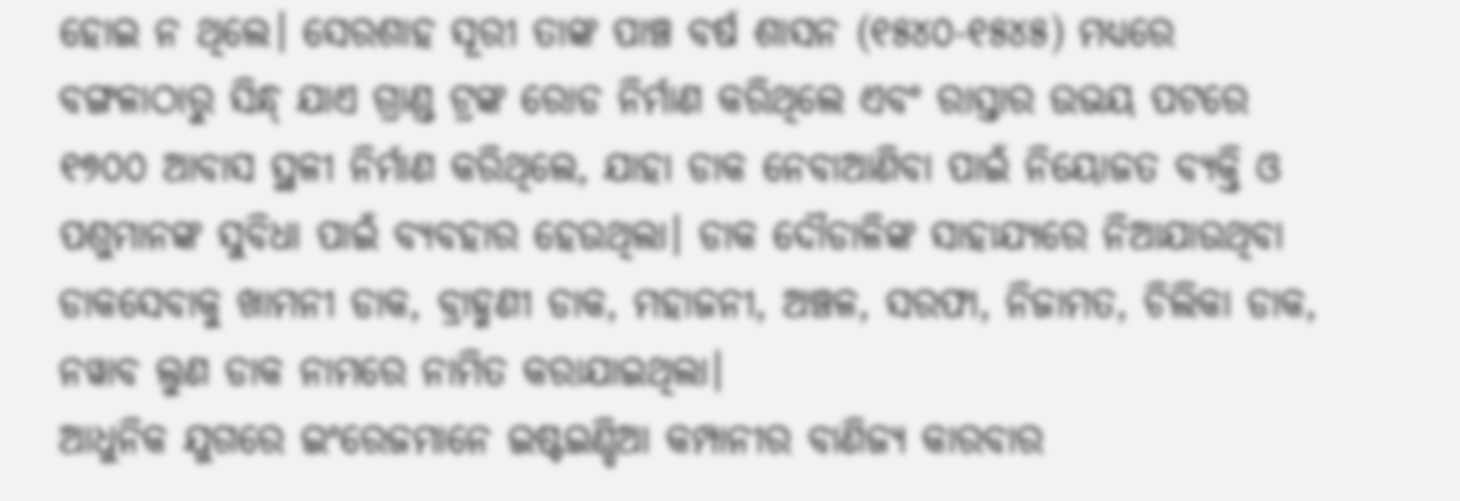ହୋଇ ନ ଥିଲେ। ସେରଶାହ ସୂରୀ ତାଙ୍କ ପାଞ୍ଚ ବର୍ଷ ଶାସନ (୧୫୪୦-୧୫୪୫) ମଧ୍ୟରେ ବଙ୍ଗଳାଠାରୁ ସିନ୍ଧ୍‌ ଯାଏ ଗ୍ରାଣ୍ଡ ଟ୍ରଙ୍କ ରୋଡ ନିର୍ମାଣ କରିଥିଲେ ଏବଂ ରାସ୍ତାର ଉଭୟ ପଟରେ ୧୭୦୦ ଆବାସ ସ୍ଥଳୀ ନିର୍ମାଣ କରିଥିଲେ, ଯାହା ଡାକ ନେବାଆଣିବା ପାଇଁ ନିୟୋଜତ ବ୍ୟକ୍ତି ଓ ପଶୁମାନଙ୍କ ସୁବିଧା ପାଇଁ ବ୍ୟବହାର ହେଉଥିଲା। ଡାକ ଦୌଡାଳିଙ୍କ ସାହାଯ୍ୟରେ ନିଆଯାଉଥିବା ଡାକସେବାକୁ ଖାମନୀ ଡାକ, ବ୍ରାହ୍ମଣୀ ଡାକ, ମହାଜନୀ, ଅଞ୍ଚଳ, ସରଫା, ନିଜାମତ, ଚିଲିକା ଡାକ, ନୱାବ ଲୁଣ ଡାକ ନାମରେ ନାମିତ କରାଯାଇଥିଲା।
ଆଧୁନିକ ଯୁଗରେ ଇଂରେଜମାନେ ଇଷ୍ଟଇଣ୍ଡିଆ କମ୍ପାନୀର ବାଣିଜ୍ୟ କାରବାର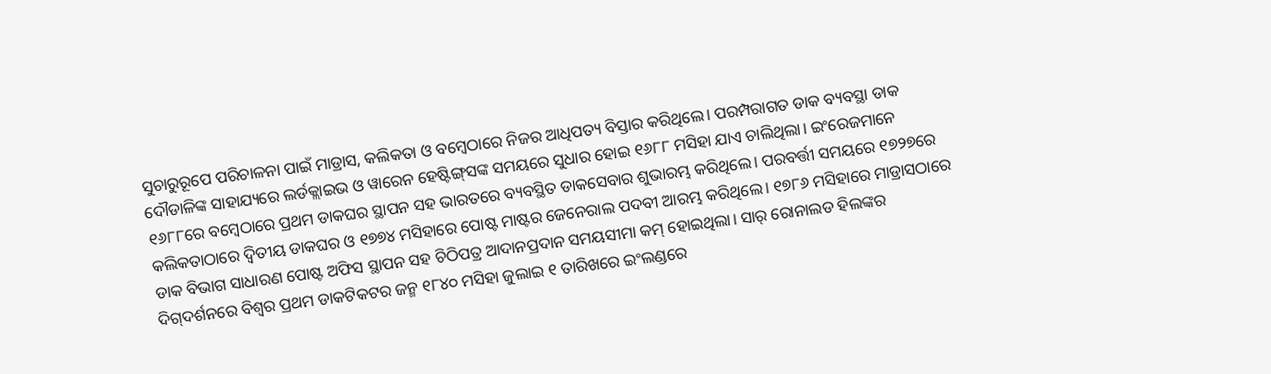ସୁଚାରୁରୂପେ ପରିଚାଳନା ପାଇଁ ମାଡ୍ରାସ, କଲିକତା ଓ ବମ୍ବେଠାରେ ନିଜର ଆଧିପତ୍ୟ ବିସ୍ତାର କରିଥିଲେ। ପରମ୍ପରାଗତ ଡାକ ବ୍ୟବସ୍ଥା ଡାକ ଦୌଡାଳିଙ୍କ ସାହାଯ୍ୟରେ ଲର୍ଡକ୍ଲାଇଭ ଓ ୱାରେନ ହେଷ୍ଟିଙ୍ଗ୍‌ସଙ୍କ ସମୟରେ ସୁଧାର ହୋଇ ୧୬୮୮ ମସିହା ଯାଏ ଚାଲିଥିଲା। ଇଂରେଜମାନେ ୧୬୮୮ରେ ବମ୍ବେଠାରେ ପ୍ରଥମ ଡାକଘର ସ୍ଥାପନ ସହ ଭାରତରେ ବ୍ୟବସ୍ଥିତ ଡାକସେବାର ଶୁଭାରମ୍ଭ କରିଥିଲେ। ପରବର୍ତ୍ତୀ ସମୟରେ ୧୭୨୭ରେ କଲିକତାଠାରେ ଦ୍ୱିତୀୟ ଡାକଘର ଓ ୧୭୭୪ ମସିହାରେ ପୋଷ୍ଟ ମାଷ୍ଟର ଜେନେରାଲ ପଦବୀ ଆରମ୍ଭ କରିଥିଲେ। ୧୭୮୬ ମସିହାରେ ମାଡ୍ରାସଠାରେ ଡାକ ବିଭାଗ ସାଧାରଣ ପୋଷ୍ଟ ଅଫିସ ସ୍ଥାପନ ସହ ଚିଠିପତ୍ର ଆଦାନପ୍ରଦାନ ସମୟସୀମା କମ୍‌ ହୋଇଥିଲା। ସାର୍‌ ରୋନାଲଡ ହିଲଙ୍କର ଦିଗ୍‌ଦର୍ଶନରେ ବିଶ୍ୱର ପ୍ରଥମ ଡାକଟିକଟର ଜନ୍ମ ୧୮୪୦ ମସିହା ଜୁଲାଇ ୧ ତାରିଖରେ ଇଂଲଣ୍ଡରେ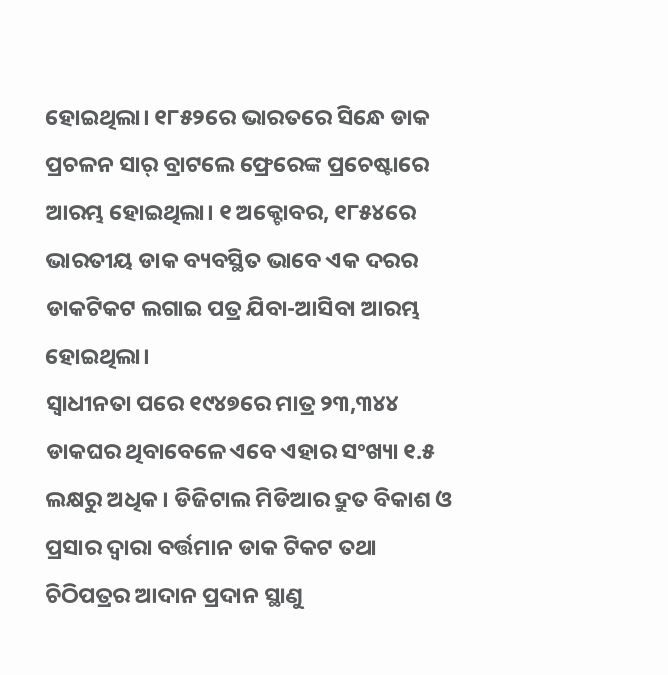ହୋଇଥିଲା। ୧୮୫୨ରେ ଭାରତରେ ସିନ୍ଧେ ଡାକ ପ୍ରଚଳନ ସାର୍‌ ବ୍ରାଟଲେ ଫ୍ରେରେଙ୍କ ପ୍ରଚେଷ୍ଟାରେ ଆରମ୍ଭ ହୋଇଥିଲା। ୧ ଅକ୍ଟୋବର, ୧୮୫୪ରେ ଭାରତୀୟ ଡାକ ବ୍ୟବସ୍ଥିତ ଭାବେ ଏକ ଦରର ଡାକଟିକଟ ଲଗାଇ ପତ୍ର ଯିବା-ଆସିବା ଆରମ୍ଭ ହୋଇଥିଲା।
ସ୍ବାଧୀନତା ପରେ ୧୯୪୭ରେ ମାତ୍ର ୨୩,୩୪୪ ଡାକଘର ଥିବାବେଳେ ଏବେ ଏହାର ସଂଖ୍ୟା ୧.୫ ଲକ୍ଷରୁ ଅଧିକ। ଡିଜିଟାଲ ମିଡିଆର ଦ୍ରୁତ ବିକାଶ ଓ ପ୍ରସାର ଦ୍ୱାରା ବର୍ତ୍ତମାନ ଡାକ ଟିକଟ ତଥା ଚିଠିପତ୍ରର ଆଦାନ ପ୍ରଦାନ ସ୍ଥାଣୁ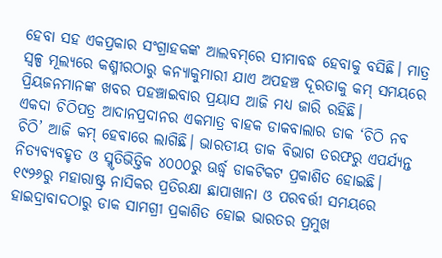ହେବା ସହ ଏକପ୍ରକାର ସଂଗ୍ରାହକଙ୍କ ଆଲବମ୍‌ରେ ସୀମାବଦ୍ଧ ହେବାକୁ ବସିଛି। ମାତ୍ର ସ୍ବଳ୍ପ ମୂଲ୍ୟରେ କଶ୍ମୀରଠାରୁ କନ୍ୟାକୁମାରୀ ଯାଏ ଅପହଞ୍ଚ ଦୂରତାକୁ କମ୍‌ ସମୟରେ ପ୍ରିୟଜନମାନଙ୍କ ଖବର ପହଞ୍ଚାଇବାର ପ୍ରୟାସ ଆଜି ମଧ୍ୟ ଜାରି ରହିଛି।
ଏକଦା ଚିଠିପତ୍ର ଆଦାନପ୍ରଦାନର ଏକମାତ୍ର ବାହକ ଡାକବାଲାର ଡାକ ‘ଚିଠି ନବ ଚିଠି’ ଆଜି କମ୍‌ ହେବାରେ ଲାଗିଛି। ଭାରତୀୟ ଡାକ ବିଭାଗ ତରଫରୁ ଏପର୍ଯ୍ୟନ୍ତ ନିତ୍ୟବ୍ୟବହୃତ ଓ ସ୍ମୃତିଭିତ୍ତିକ ୪୦୦୦ରୁ ଊର୍ଦ୍ଧ୍ୱ ଡାକଟିକଟ ପ୍ରକାଶିତ ହୋଇଛି। ୧୯୨୬ରୁ ମହାରାଷ୍ଟ୍ର ନାସିକର ପ୍ରତିରକ୍ଷା ଛାପାଖାନା ଓ ପରବର୍ତ୍ତୀ ସମୟରେ ହାଇଦ୍ରାବାଦଠାରୁ ଡାକ ସାମଗ୍ରୀ ପ୍ରକାଶିତ ହୋଇ ଭାରତର ପ୍ରମୁଖ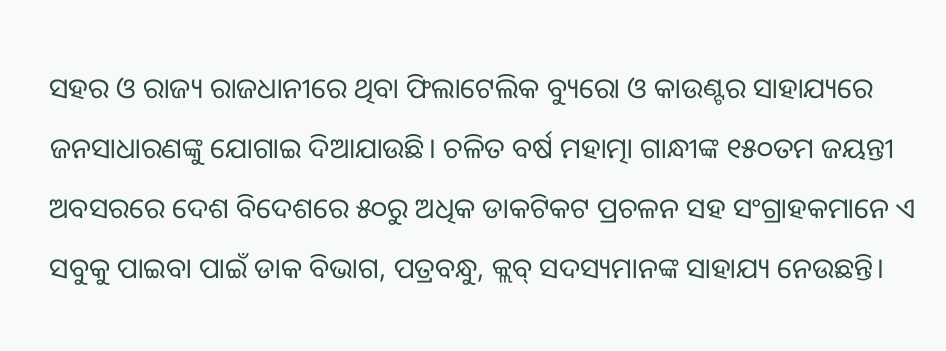ସହର ଓ ରାଜ୍ୟ ରାଜଧାନୀରେ ଥିବା ଫିଲାଟେଲିକ ବ୍ୟୁରୋ ଓ କାଉଣ୍ଟର ସାହାଯ୍ୟରେ ଜନସାଧାରଣଙ୍କୁ ଯୋଗାଇ ଦିଆଯାଉଛି। ଚଳିତ ବର୍ଷ ମହାତ୍ମା ଗାନ୍ଧୀଙ୍କ ୧୫୦ତମ ଜୟନ୍ତୀ ଅବସରରେ ଦେଶ ବିଦେଶରେ ୫୦ରୁ ଅଧିକ ଡାକଟିକଟ ପ୍ରଚଳନ ସହ ସଂଗ୍ରାହକମାନେ ଏ ସବୁକୁ ପାଇବା ପାଇଁ ଡାକ ବିଭାଗ, ପତ୍ରବନ୍ଧୁ, କ୍ଲବ୍‌ ସଦସ୍ୟମାନଙ୍କ ସାହାଯ୍ୟ ନେଉଛନ୍ତି।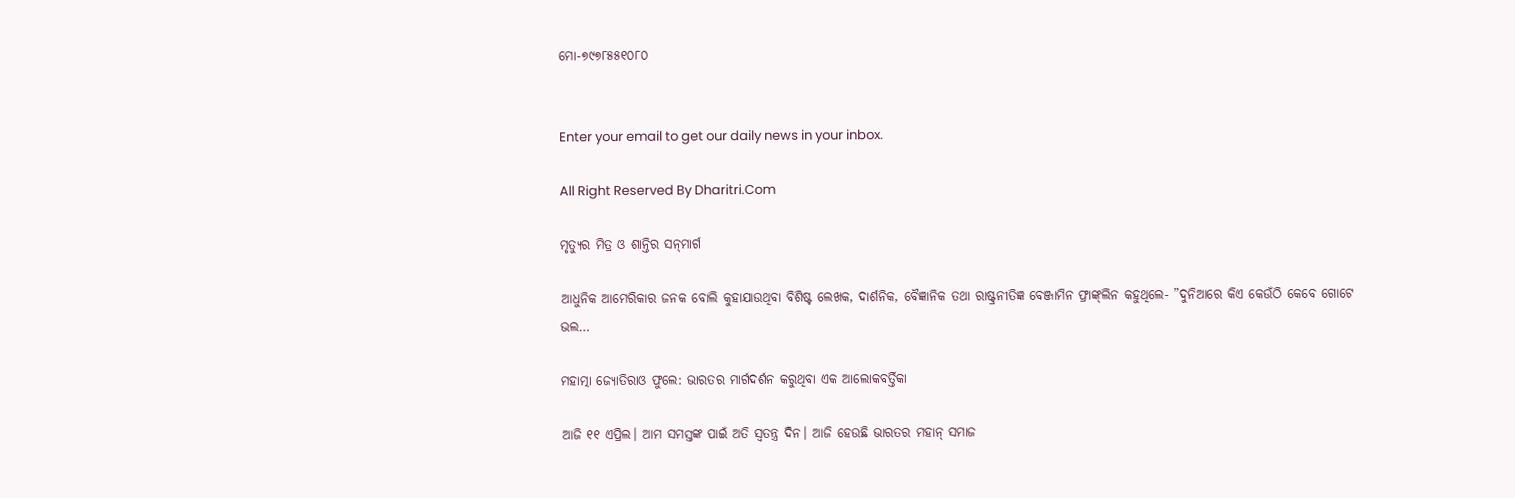ମୋ-୭୯୭୮୫୫୧୦୮୦


Enter your email to get our daily news in your inbox.

All Right Reserved By Dharitri.Com

ମୃତ୍ୟୁର ମିତ୍ର ଓ ଶାନ୍ତିର ସନ୍‌ମାର୍ଗ

ଆଧୁନିକ ଆମେରିକାର ଜନକ ବୋଲି କୁହାଯାଉଥିବା ବିଶିଷ୍ଟ ଲେଖକ, ଦାର୍ଶନିକ, ବୈଜ୍ଞାନିକ ତଥା ରାଷ୍ଟ୍ରନୀତିଜ୍ଞ ବେଞ୍ଜାମିନ ଫ୍ରାଙ୍କ୍‌ଲିନ କହୁଥିଲେ- ”ଦୁନିଆରେ କିଏ କେଉଁଠି କେବେ ଗୋଟେ ଭଲ…

ମହାତ୍ମା ଜ୍ୟୋତିରାଓ ଫୁଲେ: ଭାରତର ମାର୍ଗଦର୍ଶନ କରୁଥିବା ଏକ ଆଲୋକବର୍ତ୍ତିକା

ଆଜି ୧୧ ଏପ୍ରିଲ। ଆମ ସମସ୍ତଙ୍କ ପାଇଁ ଅତି ସ୍ବତନ୍ତ୍ର ଦିନ। ଆଜି ହେଉଛି ଭାରତର ମହାନ୍‌ ସମାଜ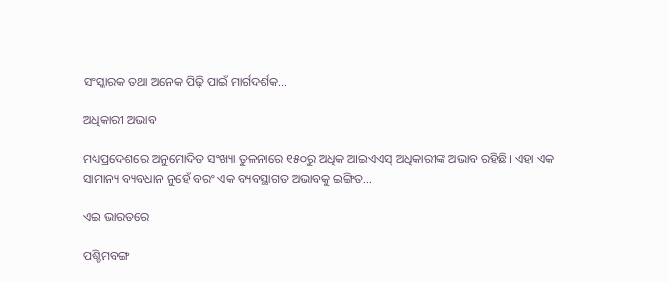ସଂସ୍କାରକ ତଥା ଅନେକ ପିଢ଼ି ପାଇଁ ମାର୍ଗଦର୍ଶକ…

ଅଧିକାରୀ ଅଭାବ

ମଧ୍ୟପ୍ରଦେଶରେ ଅନୁମୋଦିତ ସଂଖ୍ୟା ତୁଳନାରେ ୧୫୦ରୁ ଅଧିକ ଆଇଏଏସ୍‌ ଅଧିକାରୀଙ୍କ ଅଭାବ ରହିଛି। ଏହା ଏକ ସାମାନ୍ୟ ବ୍ୟବଧାନ ନୁହେଁ ବରଂ ଏକ ବ୍ୟବସ୍ଥାଗତ ଅଭାବକୁ ଇଙ୍ଗିତ…

ଏଇ ଭାରତରେ

ପଶ୍ଚିମବଙ୍ଗ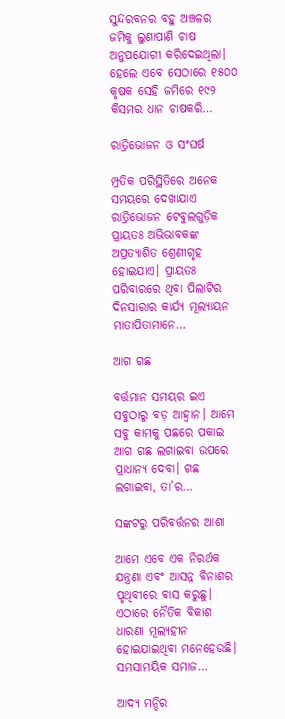ସୁନ୍ଦରବନର ବହୁ ଅଞ୍ଚଳର ଜମିକୁ ଲୁଣାପାଣି ଚାଷ ଅନୁପଯୋଗୀ କରିଦେଇଥିଲା। ହେଲେ ଏବେ ସେଠାରେ ୧୫୦୦ କୃଷକ ସେହି ଜମିରେ ୧୯୨ କିସମର ଧାନ ଚାଷକରି…

ରାତ୍ରିଭୋଜନ ଓ ସଂଘର୍ଷ

ମ୍ପ୍ରତିକ ପରିସ୍ଥିତିରେ ଅନେକ ସମୟରେ ଦେଖାଯାଏ ରାତ୍ରିଭୋଜନ ଟେବୁଲଗୁଡ଼ିକ ପ୍ରାୟତଃ ଅଭିଭାବକଙ୍କ ଅପ୍ରତ୍ୟାଶିତ ଶ୍ରେଣୀଗୃହ ହୋଇଯାଏ। ପ୍ରାୟତଃ ପରିବାରରେ ଥିବା ପିଲାଟିର ଦିନସାରାର କାର୍ଯ୍ୟ ମୂଲ୍ୟାୟନ ମାତାପିତାମାନେ…

ଆଗ ଗଛ

ବର୍ତ୍ତମାନ ସମୟର ଇଏ ସବୁଠାରୁ ବଡ଼ ଆହ୍ବାନ। ଆମେ ସବୁ କାମକୁ ପଛରେ ପକାଇ ଆଗ ଗଛ ଲଗାଇବା ଉପରେ ପ୍ରାଧାନ୍ୟ ଦେବା। ଗଛ ଲଗାଇବା, ତା’ର…

ସଙ୍କଟରୁ ପରିବର୍ତ୍ତନର ଆଶା

ଆମେ ଏବେ ଏକ ନିରର୍ଥକ ଯନ୍ତ୍ରଣା ଏବଂ ଆସନ୍ନ ବିନାଶର ପୃଥିବୀରେ ବାସ କରୁଛୁ। ଏଠାରେ ନୈତିକ ବିକାଶ ଧାରଣା ମୂଲ୍ୟହୀନ ହୋଇଯାଇଥିବା ମନେହେଉଛି। ସମସାମୟିକ ସମାଜ…

ଆଦ୍ୟ ମନ୍ଦିର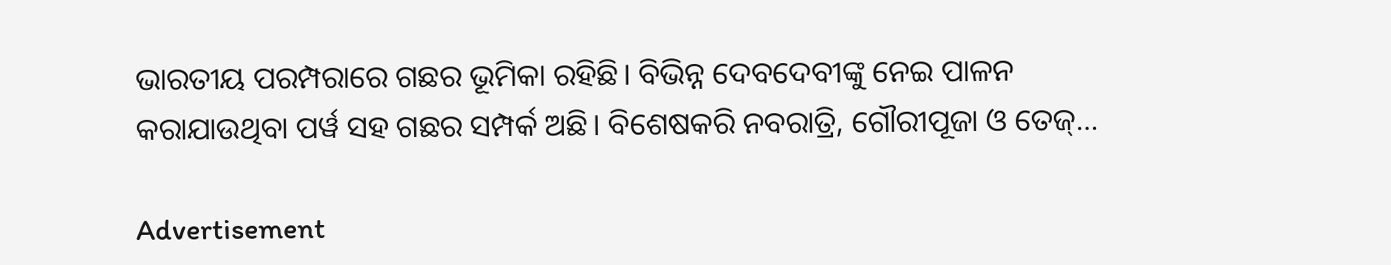ଭାରତୀୟ ପରମ୍ପରାରେ ଗଛର ଭୂମିକା ରହିଛି। ବିଭିନ୍ନ ଦେବଦେବୀଙ୍କୁ ନେଇ ପାଳନ କରାଯାଉଥିବା ପର୍ୱ ସହ ଗଛର ସମ୍ପର୍କ ଅଛି। ବିଶେଷକରି ନବରାତ୍ରି, ଗୌରୀପୂଜା ଓ ତେଜ୍‌…

Advertisement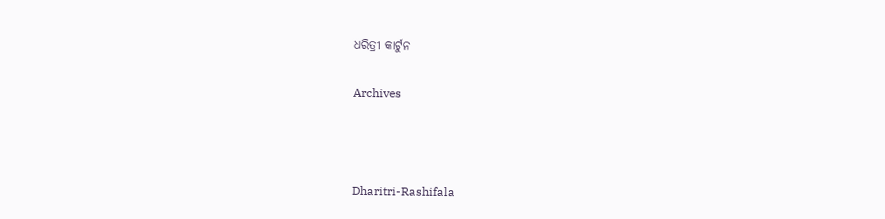ଧରିତ୍ରୀ କାର୍ଟୁନ

Archives



Dharitri-Rashifala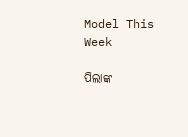Model This Week

ପିଲାଙ୍କ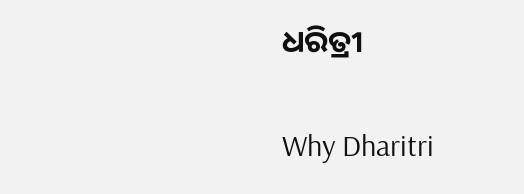ଧରିତ୍ରୀ

Why Dharitri